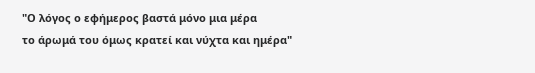"Ο λόγος ο εφήμερος βαστά μόνο μια μέρα
το άρωμά του όμως κρατεί και νύχτα και ημέρα"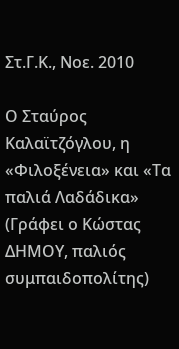Στ.Γ.Κ., Νοε. 2010

Ο Σταύρος Καλαϊτζόγλου, η «Φιλοξένεια» και «Τα παλιά Λαδάδικα» (Γράφει ο Κώστας ΔΗΜΟΥ, παλιός συμπαιδοπολίτης)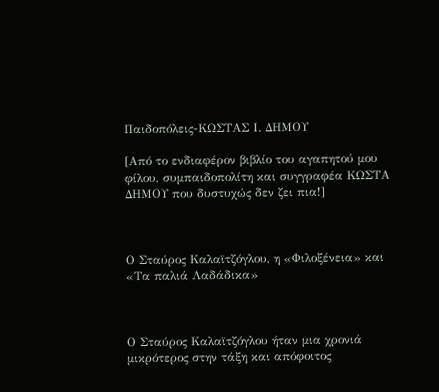Παιδοπόλεις-ΚΩΣΤΑΣ Ι. ΔΗΜΟΥ

[Από το ενδιαφέρον βιβλίο του αγαπητού μου φίλου, συμπαιδοπολίτη και συγγραφέα ΚΩΣΤΑ ΔΗΜΟΥ που δυστυχώς δεν ζει πια!]



Ο Σταύρος Καλαϊτζόγλου, η «Φιλοξένεια» και «Τα παλιά Λαδάδικα»



Ο Σταύρος Καλαϊτζόγλου ήταν μια χρονιά μικρότερος στην τάξη και απόφοιτος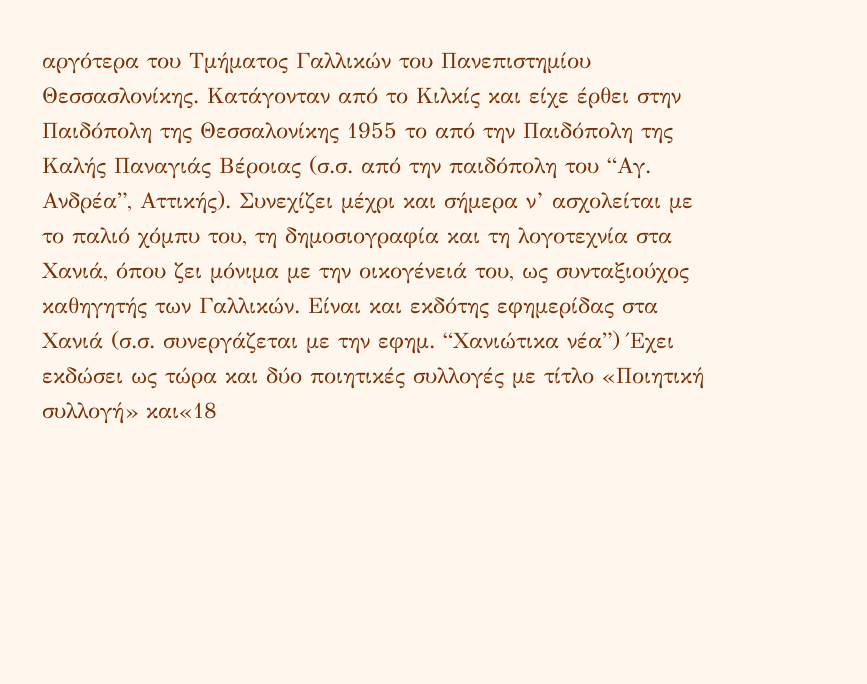αργότερα του Τμήματος Γαλλικών του Πανεπιστημίου Θεσσασλονίκης. Κατάγονταν από το Κιλκίς και είχε έρθει στην Παιδόπολη της Θεσσαλονίκης 1955 το από την Παιδόπολη της Καλής Παναγιάς Βέροιας (σ.σ. από την παιδόπολη του “Αγ. Ανδρέα”, Αττικής). Συνεχίζει μέχρι και σήμερα ν’ ασχολείται με το παλιό χόμπυ του, τη δημοσιογραφία και τη λογοτεχνία στα Χανιά, όπου ζει μόνιμα με την οικογένειά του, ως συνταξιούχος καθηγητής των Γαλλικών. Είναι και εκδότης εφημερίδας στα Χανιά (σ.σ. συνεργάζεται με την εφημ. “Χανιώτικα νέα”) Έχει εκδώσει ως τώρα και δύο ποιητικές συλλογές με τίτλο «Ποιητική συλλογή» και«18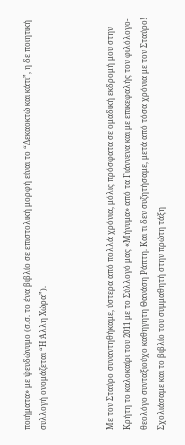ποιήματα» με ψευδώνυμο (σ.σ. το ένα βιβλίο σε επιστολική μορφή είναι το “Δεκαοκτώ και κάτι”, η δε ποιητική συλλογή ονομάζεται “Η Άλλη Χώρα”).



Με τον Σταύρο συναντηθήκαμε, ύστερα από πολλά χρόνια, μόλις πρόσφατα σε ομαδική εκδρομή μου στην Κρήτη το καλοκαίρι του 2011 με το Σύλλογό μας «Μήνυμα» από τα Γιάννενα και με επικεφαλής τον φιλόλογο-θεολόγο συνταξιούχο καθηγητη Θανάση Ράπτη. Και τι δεν συζητήσαμε, μετά από τόσα χρόνια με τον Σταύρο! Σχολιάσαμε και το βιβλίο του συμμαθητή στην πρώτη τάξη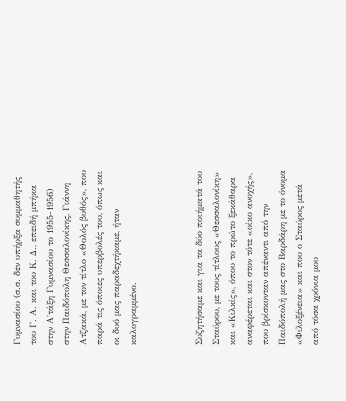Γυμνασίου (σ.σ. δεν υπήρξα συμμαθητής του Γ. Α. και του Κ. Δ., επειδή μπήκα στην Α΄τάξη Γυμνασίου το 1955-1956) στην Παιδόπολη Θεσσαλονίκης, Γιάννη Ατζακά, με τον τίτλο «Θολός βυθός», που παρά τις όποιες υπερβολές του, όπως και οι δυό μας παραδεχτήκαμε, ήταν καλογραμμένο.



Συζητήσαμε και για τα δύο ποιήματά του Σταύρου, με τους τίτλους «Θεσσαλονίκη» και «Κιλκίς», όπου το πρώτο ξεκάθαρα αναφέρεται και στον τότε «οίκο ανοχής», που βρίσκονταν απέναντι από την Παιδόπολή μας στο Βαρδάρη με το όνομα «Φιλοξένεια» και που ο Σταύρος μετά από τόσα χρόνια μου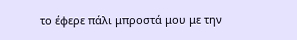το έφερε πάλι μπροστά μου με την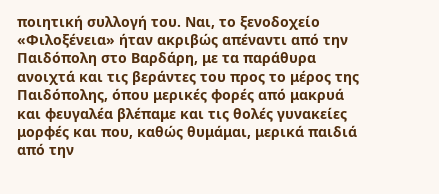ποιητική συλλογή του. Ναι, το ξενοδοχείο «Φιλοξένεια» ήταν ακριβώς απέναντι από την Παιδόπολη στο Βαρδάρη, με τα παράθυρα ανοιχτά και τις βεράντες του προς το μέρος της Παιδόπολης, όπου μερικές φορές από μακρυά και φευγαλέα βλέπαμε και τις θολές γυνακείες μορφές και που, καθώς θυμάμαι, μερικά παιδιά από την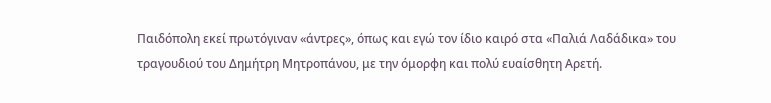Παιδόπολη εκεί πρωτόγιναν «άντρες», όπως και εγώ τον ίδιο καιρό στα «Παλιά Λαδάδικα» του τραγουδιού του Δημήτρη Μητροπάνου, με την όμορφη και πολύ ευαίσθητη Αρετή.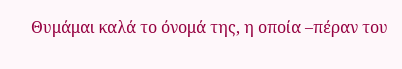Θυμάμαι καλά το όνομά της, η οποία –πέραν του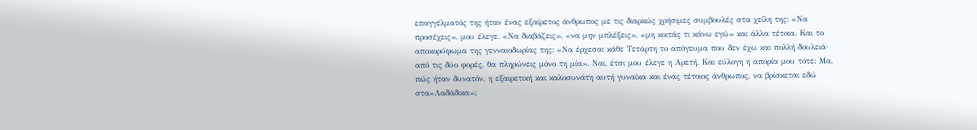επαγγέλματός της ήταν ένας εξαίρετος άνθρωπος με τις διαρκώς χρήσιμες συμβουλές στα χείλη της: «Να προσέχεις», μου έλεγε. «Να διαβάζεις», «να μην μπλέξεις», «μη κοιτάς τι κάνω εγώ» και άλλα τέτοια. Και το αποκορύφωμα της γενναιοδωρίας της: «Να έρχεσαι κάθε Τετάρτη το απόγευμα που δεν έχω και πολλή δουλειά· από τις δύο φορές, θα πληρώνεις μόνο τη μία». Ναι, έτσι μου έλεγε η Αρετή. Και εύλογη η απορία μου τότε: Μα, πώς ήταν δυνατόν, η εξαιρετική και καλοσυνάτη αυτή γυναίκα και ένας τέτοιος άνθρωπος, να βρίσκεται εδώ στα«Λαδάδικα»;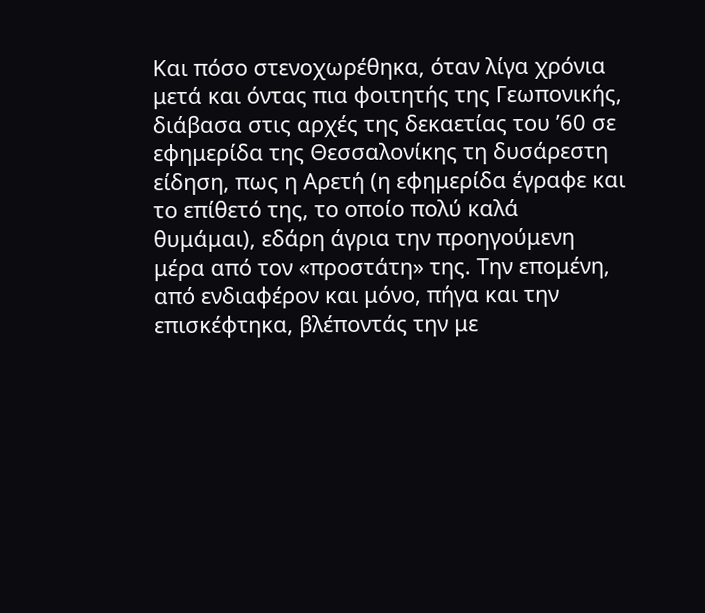Και πόσο στενοχωρέθηκα, όταν λίγα χρόνια μετά και όντας πια φοιτητής της Γεωπονικής, διάβασα στις αρχές της δεκαετίας του ’60 σε εφημερίδα της Θεσσαλονίκης τη δυσάρεστη είδηση, πως η Αρετή (η εφημερίδα έγραφε και το επίθετό της, το οποίο πολύ καλά θυμάμαι), εδάρη άγρια την προηγούμενη μέρα από τον «προστάτη» της. Την επομένη, από ενδιαφέρον και μόνο, πήγα και την επισκέφτηκα, βλέποντάς την με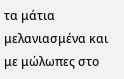τα μάτια μελανιασμένα και με μώλωπες στο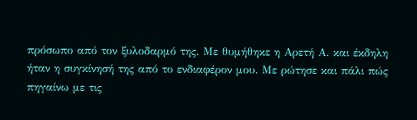πρόσωπο από τον ξυλοδαρμό της. Με θυμήθηκε η Αρετή Α. και έκδηλη ήταν η συγκίνησή της από το ενδιαφέρον μου. Με ρώτησε και πάλι πώς πηγαίνω με τις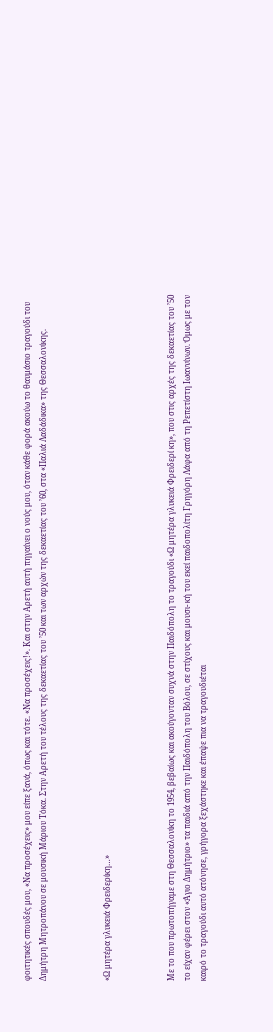φοιτητικές σπουδές μου, «Να προσέχεις» μου είπε ξανά, όπως και τότε. «Να προσέχεις!». Και στην Αρετή αυτή πηγαίνει ο νούς μου, όταν κάθε φορά ακούω το θαυμάσιο τραγούδι του Δημήτρη Μητροπάνου σε μουσική Μάριου Τόκα. Στην Αρετή του τέλους της δεκαετίας του ’50 και των αρχών της δεκαετίας του ’60, στα «Παλιά Λαδάδικα» της Θεσσαλονίκης.



«Ω μητέρα γλυκειά Φρειδερίκη…»



Με το που πρωτοπήγαμε στη Θεσσαλονίκη το 1954, βεβαίως και ακούγονταν συχνά στην Παιδόπολη το τραγούδι «Ω μητέρα γλυκειά Φρειδερί κη», που στις αρχές της δεκαετίας του ’50 το είχαν φέρει στον «Άγιο Δημήτριο» τα παιδιά από την Παιδόπολη του Βόλου, σε στίχους και μουσι- κή του εκεί παιδοπολίτη Γρηγόρη Λάφα από τη Ρεπετίστη Ιωαννίνων. Όμως με τον καιρό το τραγούδι αυτό ατόνησε, γρήγορα ξεχάστηκε και έπαψε πια να τραγουδιέται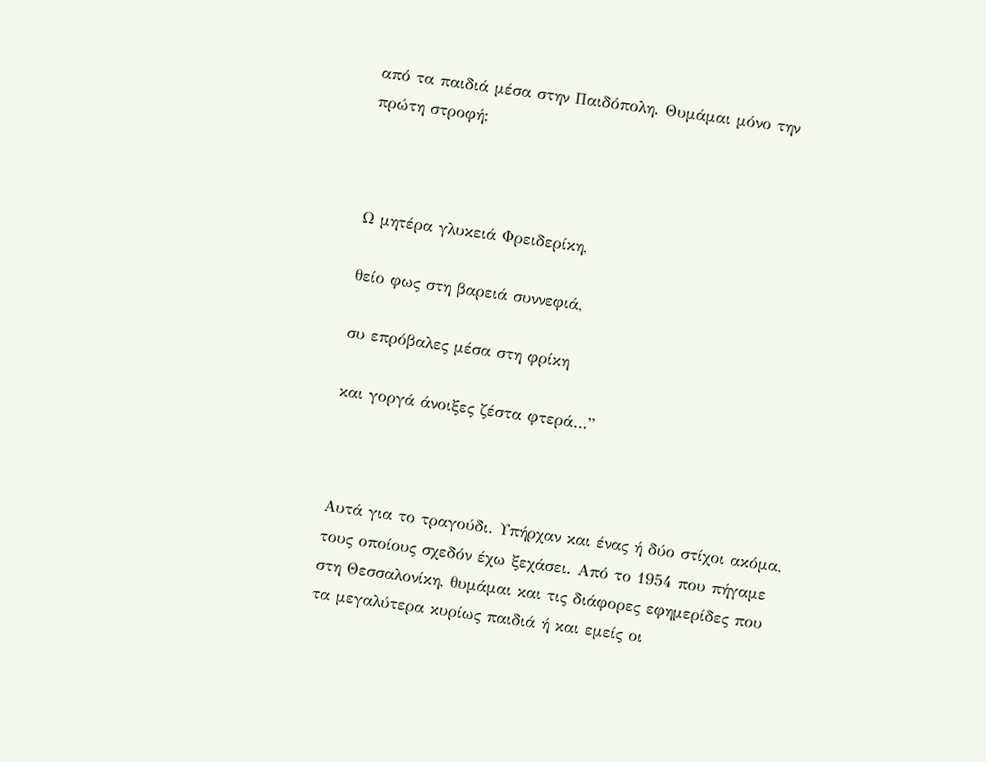από τα παιδιά μέσα στην Παιδόπολη. Θυμάμαι μόνο την πρώτη στροφή:



Ω μητέρα γλυκειά Φρειδερίκη,

θείο φως στη βαρειά συννεφιά,

συ επρόβαλες μέσα στη φρίκη

και γοργά άνοιξες ζέστα φτερά…”



Αυτά για το τραγούδι. Υπήρχαν και ένας ή δύο στίχοι ακόμα, τους οποίους σχεδόν έχω ξεχάσει. Από το 1954 που πήγαμε στη Θεσσαλονίκη, θυμάμαι και τις διάφορες εφημερίδες που τα μεγαλύτερα κυρίως παιδιά ή και εμείς οι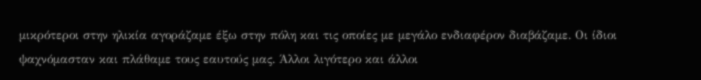μικρότεροι στην ηλικία αγοράζαμε έξω στην πόλη και τις οποίες με μεγάλο ενδιαφέρον διαβάζαμε. Οι ίδιοι ψαχνόμασταν και πλάθαμε τους εαυτούς μας. Άλλοι λιγότερο και άλλοι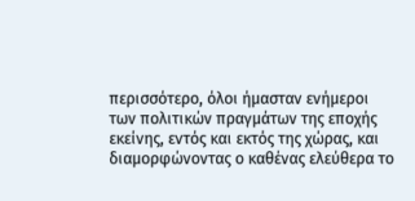περισσότερο, όλοι ήμασταν ενήμεροι των πολιτικών πραγμάτων της εποχής εκείνης, εντός και εκτός της χώρας, και διαμορφώνοντας ο καθένας ελεύθερα το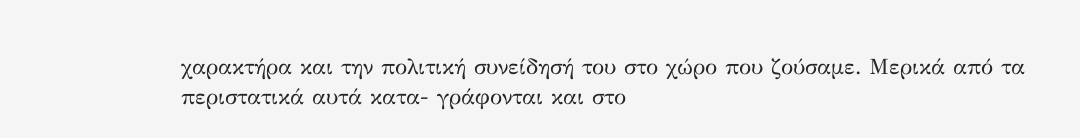χαρακτήρα και την πολιτική συνείδησή του στο χώρο που ζούσαμε. Μερικά από τα περιστατικά αυτά κατα- γράφονται και στο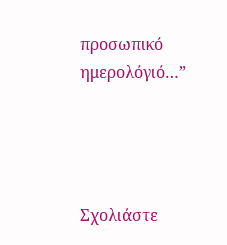προσωπικό ημερολόγιό…”




Σχολιάστε